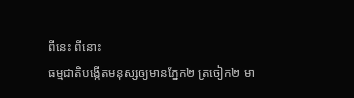ពីនេះ ពីនោះ
ធម្មជាតិបង្កើតមនុស្សឲ្យមានភ្នែក២ ត្រចៀក២ មា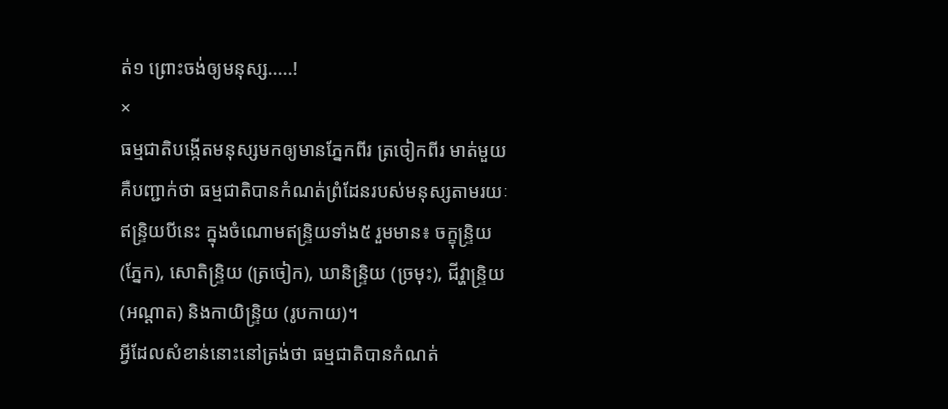ត់១ ព្រោះចង់ឲ្យមនុស្ស.....!
×
ធម្មជាតិបង្កើតមនុស្សមកឲ្យមានភ្នែកពីរ ត្រចៀកពីរ មាត់មួយ គឺបញ្ជាក់ថា ធម្មជាតិបានកំណត់ព្រំដែនរបស់មនុស្សតាមរយៈឥន្ទ្រិយបីនេះ ក្នុងចំណោមឥន្ទ្រិយទាំង៥ រួមមាន៖ ចក្ខុន្ទ្រិយ (ភ្នែក), សោតិន្ទ្រិយ (ត្រចៀក), ឃានិន្ទ្រិយ (ច្រមុះ), ជីវ្ហាន្ទ្រិយ (អណ្ដាត) និងកាយិន្ទ្រិយ (រូបកាយ)។
អ្វីដែលសំខាន់នោះនៅត្រង់ថា ធម្មជាតិបានកំណត់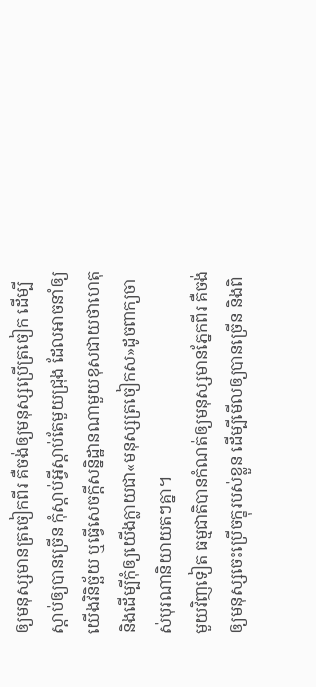ឲ្យមនុស្សមានត្រចៀកពីរ គឺចង់ឲ្យមនុស្សប្រើត្រចៀក ដើម្បីស្តាប់ឲ្យបានច្រើន កុំស្តាប់អ្វីស្តាប់តែមួយជ្រុង ដែលអាចនាំឲ្យយើងវិនិច្ឆ័យ ឬធ្វើសេចក្តីសន្និដ្ឋានណាមួយខុសជាយថាហេតុ និងដើម្បីកុំឲ្យយើងក្លាយជា«មនុស្សត្រចៀកស»ដូចពាក្យចាស់បុរណានិយាយតៗគ្នា។
មួយវិញទៀត ធម្មជាតិបានកំណត់ឲ្យមនុស្សមានភ្នែកពីរ គឺចង់ឲ្យមនុស្សចេះប្រើចក្ខុរបស់ខ្លួន ដើម្បីមើលឲ្យបានច្រើន និងពិ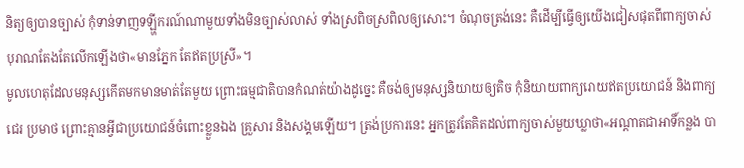និត្យឲ្យបានច្បាស់ កុំទាន់ទាញទឡ្ហីករណ៍ណាមួយទាំងមិនច្បាស់លាស់ ទាំងស្រពិចស្រពិលឲ្យសោះ។ ចំណុចត្រង់នេះ គឺដើម្បីធ្វើឲ្យយើងជៀសផុតពីពាក្យចាស់បុរាណតែងតែលើកឡើងថា«មានភ្នែក តែឥតប្រស្រី»។
មូលហេតុដែលមនុស្សកើតមកមានមាត់តែមួយ ព្រោះធម្មជាតិបានកំណត់យ៉ាងដូច្នេះ គឺចង់ឲ្យមនុស្សនិយាយឲ្យតិច កុំនិយាយពាក្យរោយឥតប្រយោជន៍ និងពាក្យជេរ ប្រមាថ ព្រោះគ្មានអ្វីជាប្រយោជន៍ចំពោះខ្លួនឯង គ្រួសារ និងសង្គមឡើយ។ ត្រង់ប្រការនេះ អ្នកត្រូវតែគិតដល់ពាក្យចាស់មួយឃ្លាថា«អណ្តាតជាអាទិ៍កន្លង បា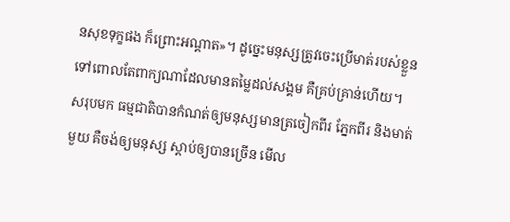នសុខទុក្ខផង ក៏ព្រោះអណ្តាត»។ ដូច្នេះមនុស្សត្រូវចេះប្រើមាត់របស់ខ្លួន ទៅពោលតែពាក្យណាដែលមានតម្លៃដល់សង្គម គឺគ្រប់គ្រាន់ហើយ។
សរុបមក ធម្មជាតិបានកំណត់ឲ្យមនុស្សមានត្រចៀកពីរ ភ្នែកពីរ និងមាត់មួយ គឺចង់ឲ្យមនុស្ស ស្ដាប់ឲ្យបានច្រើន មើល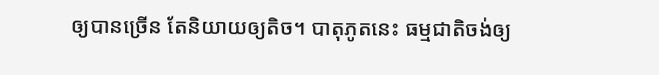ឲ្យបានច្រើន តែនិយាយឲ្យតិច។ បាតុភូតនេះ ធម្មជាតិចង់ឲ្យ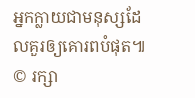អ្នកក្លាយជាមនុស្សដែលគួរឲ្យគោរពបំផុត៕
© រក្សា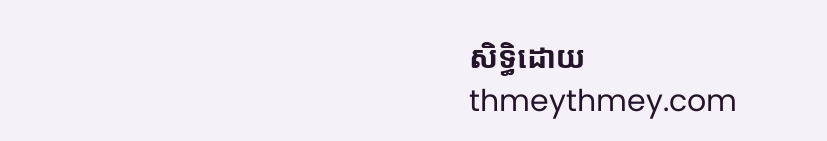សិទ្ធិដោយ thmeythmey.com